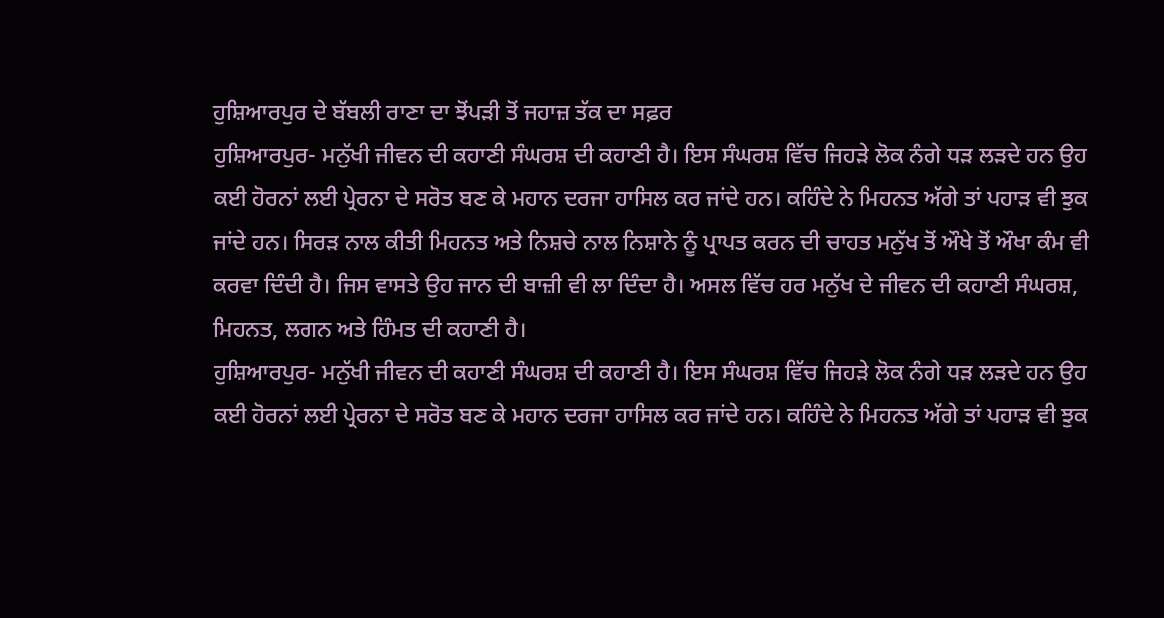ਹੁਸ਼ਿਆਰਪੁਰ ਦੇ ਬੱਬਲੀ ਰਾਣਾ ਦਾ ਝੋਂਪੜੀ ਤੋਂ ਜਹਾਜ਼ ਤੱਕ ਦਾ ਸਫ਼ਰ
ਹੁਸ਼ਿਆਰਪੁਰ- ਮਨੁੱਖੀ ਜੀਵਨ ਦੀ ਕਹਾਣੀ ਸੰਘਰਸ਼ ਦੀ ਕਹਾਣੀ ਹੈ। ਇਸ ਸੰਘਰਸ਼ ਵਿੱਚ ਜਿਹੜੇ ਲੋਕ ਨੰਗੇ ਧੜ ਲੜਦੇ ਹਨ ਉਹ ਕਈ ਹੋਰਨਾਂ ਲਈ ਪ੍ਰੇਰਨਾ ਦੇ ਸਰੋਤ ਬਣ ਕੇ ਮਹਾਨ ਦਰਜਾ ਹਾਸਿਲ ਕਰ ਜਾਂਦੇ ਹਨ। ਕਹਿੰਦੇ ਨੇ ਮਿਹਨਤ ਅੱਗੇ ਤਾਂ ਪਹਾੜ ਵੀ ਝੁਕ ਜਾਂਦੇ ਹਨ। ਸਿਰੜ ਨਾਲ ਕੀਤੀ ਮਿਹਨਤ ਅਤੇ ਨਿਸ਼ਚੇ ਨਾਲ ਨਿਸ਼ਾਨੇ ਨੂੰ ਪ੍ਰਾਪਤ ਕਰਨ ਦੀ ਚਾਹਤ ਮਨੁੱਖ ਤੋਂ ਔਖੇ ਤੋਂ ਔਖਾ ਕੰਮ ਵੀ ਕਰਵਾ ਦਿੰਦੀ ਹੈ। ਜਿਸ ਵਾਸਤੇ ਉਹ ਜਾਨ ਦੀ ਬਾਜ਼ੀ ਵੀ ਲਾ ਦਿੰਦਾ ਹੈ। ਅਸਲ ਵਿੱਚ ਹਰ ਮਨੁੱਖ ਦੇ ਜੀਵਨ ਦੀ ਕਹਾਣੀ ਸੰਘਰਸ਼, ਮਿਹਨਤ, ਲਗਨ ਅਤੇ ਹਿੰਮਤ ਦੀ ਕਹਾਣੀ ਹੈ।
ਹੁਸ਼ਿਆਰਪੁਰ- ਮਨੁੱਖੀ ਜੀਵਨ ਦੀ ਕਹਾਣੀ ਸੰਘਰਸ਼ ਦੀ ਕਹਾਣੀ ਹੈ। ਇਸ ਸੰਘਰਸ਼ ਵਿੱਚ ਜਿਹੜੇ ਲੋਕ ਨੰਗੇ ਧੜ ਲੜਦੇ ਹਨ ਉਹ ਕਈ ਹੋਰਨਾਂ ਲਈ ਪ੍ਰੇਰਨਾ ਦੇ ਸਰੋਤ ਬਣ ਕੇ ਮਹਾਨ ਦਰਜਾ ਹਾਸਿਲ ਕਰ ਜਾਂਦੇ ਹਨ। ਕਹਿੰਦੇ ਨੇ ਮਿਹਨਤ ਅੱਗੇ ਤਾਂ ਪਹਾੜ ਵੀ ਝੁਕ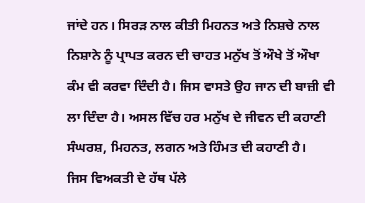ਜਾਂਦੇ ਹਨ। ਸਿਰੜ ਨਾਲ ਕੀਤੀ ਮਿਹਨਤ ਅਤੇ ਨਿਸ਼ਚੇ ਨਾਲ ਨਿਸ਼ਾਨੇ ਨੂੰ ਪ੍ਰਾਪਤ ਕਰਨ ਦੀ ਚਾਹਤ ਮਨੁੱਖ ਤੋਂ ਔਖੇ ਤੋਂ ਔਖਾ ਕੰਮ ਵੀ ਕਰਵਾ ਦਿੰਦੀ ਹੈ। ਜਿਸ ਵਾਸਤੇ ਉਹ ਜਾਨ ਦੀ ਬਾਜ਼ੀ ਵੀ ਲਾ ਦਿੰਦਾ ਹੈ। ਅਸਲ ਵਿੱਚ ਹਰ ਮਨੁੱਖ ਦੇ ਜੀਵਨ ਦੀ ਕਹਾਣੀ ਸੰਘਰਸ਼, ਮਿਹਨਤ, ਲਗਨ ਅਤੇ ਹਿੰਮਤ ਦੀ ਕਹਾਣੀ ਹੈ।
ਜਿਸ ਵਿਅਕਤੀ ਦੇ ਹੱਥ ਪੱਲੇ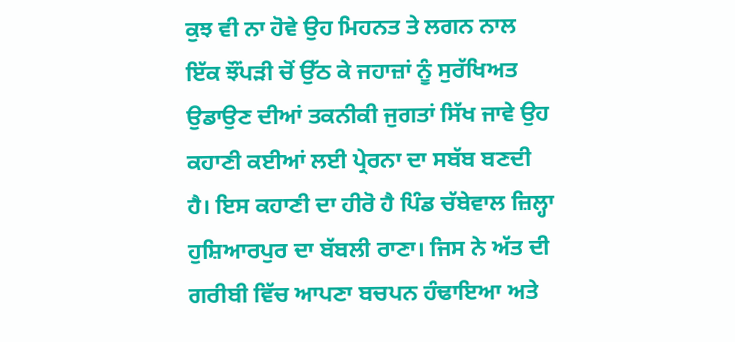ਕੁਝ ਵੀ ਨਾ ਹੋਵੇ ਉਹ ਮਿਹਨਤ ਤੇ ਲਗਨ ਨਾਲ ਇੱਕ ਝੌਂਪੜੀ ਚੋਂ ਉੱਠ ਕੇ ਜਹਾਜ਼ਾਂ ਨੂੰ ਸੁਰੱਖਿਅਤ ਉਡਾਉਣ ਦੀਆਂ ਤਕਨੀਕੀ ਜੁਗਤਾਂ ਸਿੱਖ ਜਾਵੇ ਉਹ ਕਹਾਣੀ ਕਈਆਂ ਲਈ ਪ੍ਰੇਰਨਾ ਦਾ ਸਬੱਬ ਬਣਦੀ ਹੈ। ਇਸ ਕਹਾਣੀ ਦਾ ਹੀਰੋ ਹੈ ਪਿੰਡ ਚੱਬੇਵਾਲ ਜ਼ਿਲ੍ਹਾ ਹੁਸ਼ਿਆਰਪੁਰ ਦਾ ਬੱਬਲੀ ਰਾਣਾ। ਜਿਸ ਨੇ ਅੱਤ ਦੀ ਗਰੀਬੀ ਵਿੱਚ ਆਪਣਾ ਬਚਪਨ ਹੰਢਾਇਆ ਅਤੇ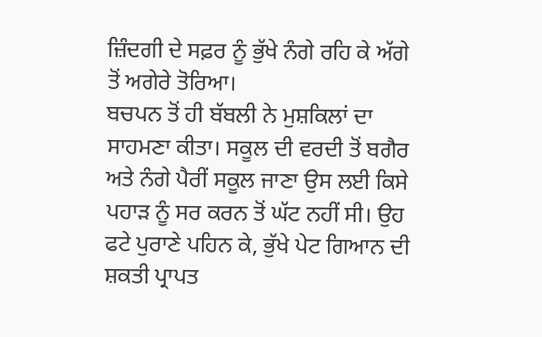ਜ਼ਿੰਦਗੀ ਦੇ ਸਫ਼ਰ ਨੂੰ ਭੁੱਖੇ ਨੰਗੇ ਰਹਿ ਕੇ ਅੱਗੇ ਤੋਂ ਅਗੇਰੇ ਤੋਰਿਆ।
ਬਚਪਨ ਤੋਂ ਹੀ ਬੱਬਲੀ ਨੇ ਮੁਸ਼ਕਿਲਾਂ ਦਾ ਸਾਹਮਣਾ ਕੀਤਾ। ਸਕੂਲ ਦੀ ਵਰਦੀ ਤੋਂ ਬਗੈਰ ਅਤੇ ਨੰਗੇ ਪੈਰੀਂ ਸਕੂਲ ਜਾਣਾ ਉਸ ਲਈ ਕਿਸੇ ਪਹਾੜ ਨੂੰ ਸਰ ਕਰਨ ਤੋਂ ਘੱਟ ਨਹੀਂ ਸੀ। ਉਹ ਫਟੇ ਪੁਰਾਣੇ ਪਹਿਨ ਕੇ, ਭੁੱਖੇ ਪੇਟ ਗਿਆਨ ਦੀ ਸ਼ਕਤੀ ਪ੍ਰਾਪਤ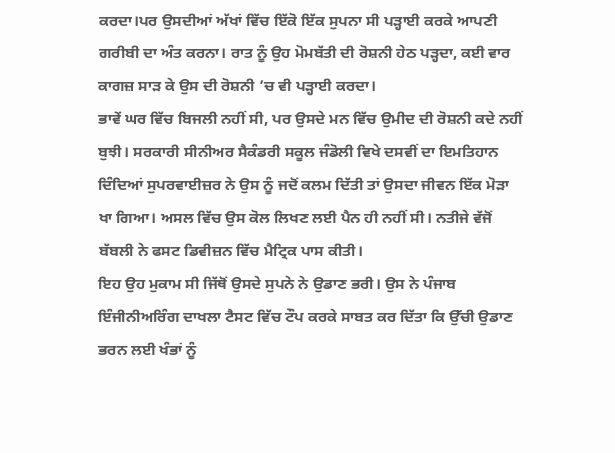ਕਰਦਾ।ਪਰ ਉਸਦੀਆਂ ਅੱਖਾਂ ਵਿੱਚ ਇੱਕੋ ਇੱਕ ਸੁਪਨਾ ਸੀ ਪੜ੍ਹਾਈ ਕਰਕੇ ਆਪਣੀ ਗਰੀਬੀ ਦਾ ਅੰਤ ਕਰਨਾ। ਰਾਤ ਨੂੰ ਉਹ ਮੋਮਬੱਤੀ ਦੀ ਰੋਸ਼ਨੀ ਹੇਠ ਪੜ੍ਹਦਾ, ਕਈ ਵਾਰ ਕਾਗਜ਼ ਸਾੜ ਕੇ ਉਸ ਦੀ ਰੋਸ਼ਨੀ ’ਚ ਵੀ ਪੜ੍ਹਾਈ ਕਰਦਾ।
ਭਾਵੇਂ ਘਰ ਵਿੱਚ ਬਿਜਲੀ ਨਹੀਂ ਸੀ, ਪਰ ਉਸਦੇ ਮਨ ਵਿੱਚ ਉਮੀਦ ਦੀ ਰੋਸ਼ਨੀ ਕਦੇ ਨਹੀਂ ਬੁਝੀ। ਸਰਕਾਰੀ ਸੀਨੀਅਰ ਸੈਕੰਡਰੀ ਸਕੂਲ ਜੰਡੋਲੀ ਵਿਖੇ ਦਸਵੀਂ ਦਾ ਇਮਤਿਹਾਨ ਦਿੰਦਿਆਂ ਸੁਪਰਵਾਈਜ਼ਰ ਨੇ ਉਸ ਨੂੰ ਜਦੋਂ ਕਲਮ ਦਿੱਤੀ ਤਾਂ ਉਸਦਾ ਜੀਵਨ ਇੱਕ ਮੋੜਾ ਖਾ ਗਿਆ। ਅਸਲ ਵਿੱਚ ਉਸ ਕੋਲ ਲਿਖਣ ਲਈ ਪੈਨ ਹੀ ਨਹੀਂ ਸੀ। ਨਤੀਜੇ ਵੱਜੋਂ ਬੱਬਲੀ ਨੇ ਫਸਟ ਡਿਵੀਜ਼ਨ ਵਿੱਚ ਮੈਟ੍ਰਿਕ ਪਾਸ ਕੀਤੀ।
ਇਹ ਉਹ ਮੁਕਾਮ ਸੀ ਜਿੱਥੋਂ ਉਸਦੇ ਸੁਪਨੇ ਨੇ ਉਡਾਣ ਭਰੀ। ਉਸ ਨੇ ਪੰਜਾਬ ਇੰਜੀਨੀਅਰਿੰਗ ਦਾਖਲਾ ਟੈਸਟ ਵਿੱਚ ਟੌਪ ਕਰਕੇ ਸਾਬਤ ਕਰ ਦਿੱਤਾ ਕਿ ਉੱਚੀ ਉਡਾਣ ਭਰਨ ਲਈ ਖੰਭਾਂ ਨੂੰ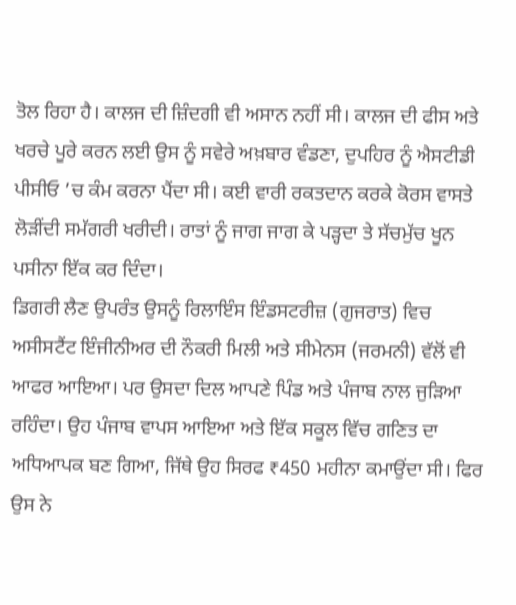ਤੋਲ ਰਿਹਾ ਹੈ। ਕਾਲਜ ਦੀ ਜ਼ਿੰਦਗੀ ਵੀ ਅਸਾਨ ਨਹੀਂ ਸੀ। ਕਾਲਜ ਦੀ ਫੀਸ ਅਤੇ ਖਰਚੇ ਪੂਰੇ ਕਰਨ ਲਈ ਉਸ ਨੂੰ ਸਵੇਰੇ ਅਖ਼ਬਾਰ ਵੰਡਣਾ, ਦੁਪਹਿਰ ਨੂੰ ਐਸਟੀਡੀ ਪੀਸੀਓ ’ਚ ਕੰਮ ਕਰਨਾ ਪੈਂਦਾ ਸੀ। ਕਈ ਵਾਰੀ ਰਕਤਦਾਨ ਕਰਕੇ ਕੋਰਸ ਵਾਸਤੇ ਲੋੜੀਂਦੀ ਸਮੱਗਰੀ ਖਰੀਦੀ। ਰਾਤਾਂ ਨੂੰ ਜਾਗ ਜਾਗ ਕੇ ਪੜ੍ਹਦਾ ਤੇ ਸੱਚਮੁੱਚ ਖੂਨ ਪਸੀਨਾ ਇੱਕ ਕਰ ਦਿੰਦਾ।
ਡਿਗਰੀ ਲੈਣ ਉਪਰੰਤ ਉਸਨੂੰ ਰਿਲਾਇੰਸ ਇੰਡਸਟਰੀਜ਼ (ਗੁਜਰਾਤ) ਵਿਚ ਅਸੀਸਟੈਂਟ ਇੰਜੀਨੀਅਰ ਦੀ ਨੌਕਰੀ ਮਿਲੀ ਅਤੇ ਸੀਮੇਨਸ (ਜਰਮਨੀ) ਵੱਲੋਂ ਵੀ ਆਫਰ ਆਇਆ। ਪਰ ਉਸਦਾ ਦਿਲ ਆਪਣੇ ਪਿੰਡ ਅਤੇ ਪੰਜਾਬ ਨਾਲ ਜੁੜਿਆ ਰਹਿੰਦਾ। ਉਹ ਪੰਜਾਬ ਵਾਪਸ ਆਇਆ ਅਤੇ ਇੱਕ ਸਕੂਲ ਵਿੱਚ ਗਣਿਤ ਦਾ ਅਧਿਆਪਕ ਬਣ ਗਿਆ, ਜਿੱਥੇ ਉਹ ਸਿਰਫ ₹450 ਮਹੀਨਾ ਕਮਾਉਂਦਾ ਸੀ। ਫਿਰ ਉਸ ਨੇ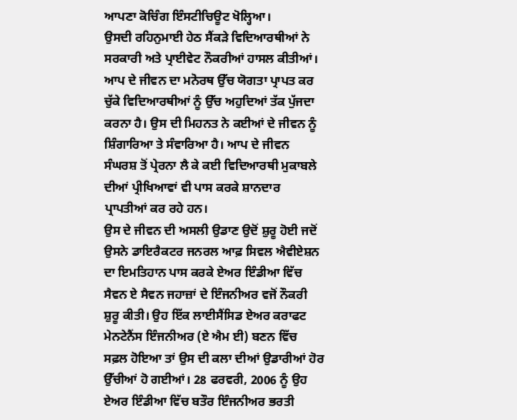ਆਪਣਾ ਕੋਚਿੰਗ ਇੰਸਟੀਚਿਊਟ ਖੋਲ੍ਹਿਆ।
ਉਸਦੀ ਰਹਿਨੁਮਾਈ ਹੇਠ ਸੈਂਕੜੇ ਵਿਦਿਆਰਥੀਆਂ ਨੇ ਸਰਕਾਰੀ ਅਤੇ ਪ੍ਰਾਈਵੇਟ ਨੌਕਰੀਆਂ ਹਾਸਲ ਕੀਤੀਆਂ। ਆਪ ਦੇ ਜੀਵਨ ਦਾ ਮਨੋਰਥ ਉੱਚ ਯੋਗਤਾ ਪ੍ਰਾਪਤ ਕਰ ਚੁੱਕੇ ਵਿਦਿਆਰਥੀਆਂ ਨੂੰ ਉੱਚ ਅਹੁਦਿਆਂ ਤੱਕ ਪੁੱਜਦਾ ਕਰਨਾ ਹੈ। ਉਸ ਦੀ ਮਿਹਨਤ ਨੇ ਕਈਆਂ ਦੇ ਜੀਵਨ ਨੂੰ ਸ਼ਿੰਗਾਰਿਆ ਤੇ ਸੰਵਾਰਿਆ ਹੈ। ਆਪ ਦੇ ਜੀਵਨ ਸੰਘਰਸ਼ ਤੋਂ ਪ੍ਰੇਰਨਾ ਲੈ ਕੇ ਕਈ ਵਿਦਿਆਰਥੀ ਮੁਕਾਬਲੇ ਦੀਆਂ ਪ੍ਰੀਖਿਆਵਾਂ ਵੀ ਪਾਸ ਕਰਕੇ ਸ਼ਾਨਦਾਰ ਪ੍ਰਾਪਤੀਆਂ ਕਰ ਰਹੇ ਹਨ।
ਉਸ ਦੇ ਜੀਵਨ ਦੀ ਅਸਲੀ ਉਡਾਣ ਉਦੋਂ ਸ਼ੁਰੂ ਹੋਈ ਜਦੋਂ ਉਸਨੇ ਡਾਇਰੈਕਟਰ ਜਨਰਲ ਆਫ਼ ਸਿਵਲ ਐਵੀਏਸ਼ਨ ਦਾ ਇਮਤਿਹਾਨ ਪਾਸ ਕਰਕੇ ਏਅਰ ਇੰਡੀਆ ਵਿੱਚ ਸੈਵਨ ਏ ਸੈਵਨ ਜਹਾਜ਼ਾਂ ਦੇ ਇੰਜਨੀਅਰ ਵਜੋਂ ਨੌਕਰੀ ਸ਼ੁਰੂ ਕੀਤੀ। ਉਹ ਇੱਕ ਲਾਈਸੈਂਸਿਡ ਏਅਰ ਕਰਾਫਟ ਮੇਨਟੇਨੈਂਸ ਇੰਜਨੀਅਰ (ਏ ਐਮ ਈ) ਬਣਨ ਵਿੱਚ ਸਫ਼ਲ ਹੋਇਆ ਤਾਂ ਉਸ ਦੀ ਕਲਾ ਦੀਆਂ ਉਡਾਰੀਆਂ ਹੋਰ ਉੱਚੀਆਂ ਹੋ ਗਈਆਂ। 28 ਫਰਵਰੀ, 2006 ਨੂੰ ਉਹ ਏਅਰ ਇੰਡੀਆ ਵਿੱਚ ਬਤੌਰ ਇੰਜਨੀਅਰ ਭਰਤੀ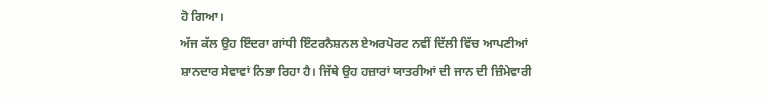ਹੋ ਗਿਆ।
ਅੱਜ ਕੱਲ ਉਹ ਇੰਦਰਾ ਗਾਂਧੀ ਇੰਟਰਨੈਸ਼ਨਲ ਏਅਰਪੋਰਟ ਨਵੀਂ ਦਿੱਲੀ ਵਿੱਚ ਆਪਣੀਆਂ ਸ਼ਾਨਦਾਰ ਸੇਵਾਵਾਂ ਨਿਭਾ ਰਿਹਾ ਹੈ। ਜਿੱਥੇ ਉਹ ਹਜ਼ਾਰਾਂ ਯਾਤਰੀਆਂ ਦੀ ਜਾਨ ਦੀ ਜ਼ਿੰਮੇਵਾਰੀ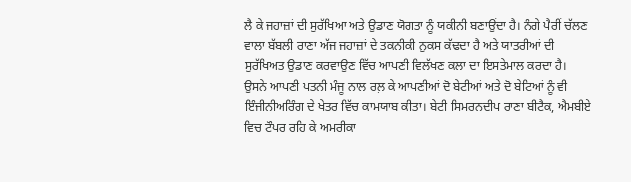ਲੈ ਕੇ ਜਹਾਜ਼ਾਂ ਦੀ ਸੁਰੱਖਿਆ ਅਤੇ ਉਡਾਣ ਯੋਗਤਾ ਨੂੰ ਯਕੀਨੀ ਬਣਾਉਂਦਾ ਹੈ। ਨੰਗੇ ਪੈਰੀਂ ਚੱਲਣ ਵਾਲਾ ਬੱਬਲੀ ਰਾਣਾ ਅੱਜ ਜਹਾਜ਼ਾਂ ਦੇ ਤਕਨੀਕੀ ਨੁਕਸ ਕੱਢਦਾ ਹੈ ਅਤੇ ਯਾਤਰੀਆਂ ਦੀ ਸੁਰੱਖਿਅਤ ਉਡਾਣ ਕਰਵਾਉਣ ਵਿੱਚ ਆਪਣੀ ਵਿਲੱਖਣ ਕਲਾ ਦਾ ਇਸਤੇਮਾਲ ਕਰਦਾ ਹੈ।
ਉਸਨੇ ਆਪਣੀ ਪਤਨੀ ਮੰਜੂ ਨਾਲ ਰਲ਼ ਕੇ ਆਪਣੀਆਂ ਦੋ ਬੇਟੀਆਂ ਅਤੇ ਦੋ ਬੇਟਿਆਂ ਨੂੰ ਵੀ ਇੰਜੀਨੀਅਰਿੰਗ ਦੇ ਖੇਤਰ ਵਿੱਚ ਕਾਮਯਾਬ ਕੀਤਾ। ਬੇਟੀ ਸਿਮਰਨਦੀਪ ਰਾਣਾ ਬੀਟੈਕ, ਐਮਬੀਏ ਵਿਚ ਟੌਪਰ ਰਹਿ ਕੇ ਅਮਰੀਕਾ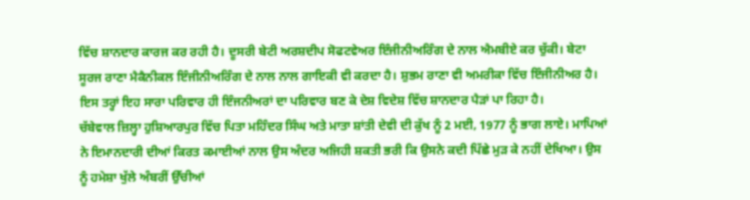ਵਿੱਚ ਸ਼ਾਨਦਾਰ ਕਾਰਜ ਕਰ ਰਹੀ ਹੈ। ਦੂਸਰੀ ਬੇਟੀ ਅਰਸ਼ਦੀਪ ਸੋਫਟਵੇਅਰ ਇੰਜੀਨੀਅਰਿੰਗ ਦੇ ਨਾਲ ਐਮਬੀਏ ਕਰ ਚੁੱਕੀ। ਬੇਟਾ ਸੂਰਜ ਰਾਣਾ ਮੈਕੈਨੀਕਲ ਇੰਜੀਨੀਅਰਿੰਗ ਦੇ ਨਾਲ ਨਾਲ ਗਾਇਕੀ ਵੀ ਕਰਦਾ ਹੈ। ਸ਼ੁਭਮ ਰਾਣਾ ਵੀ ਅਮਰੀਕਾ ਵਿੱਚ ਇੰਜੀਨੀਅਰ ਹੈ। ਇਸ ਤਰ੍ਹਾਂ ਇਹ ਸਾਰਾ ਪਰਿਵਾਰ ਹੀ ਇੰਜਨੀਅਰਾਂ ਦਾ ਪਰਿਵਾਰ ਬਣ ਕੇ ਦੇਸ਼ ਵਿਦੇਸ਼ ਵਿੱਚ ਸ਼ਾਨਦਾਰ ਪੈੜਾਂ ਪਾ ਰਿਹਾ ਹੈ।
ਚੱਬੇਵਾਲ ਜ਼ਿਲ੍ਹਾ ਹੁਸ਼ਿਆਰਪੁਰ ਵਿੱਚ ਪਿਤਾ ਮਹਿੰਦਰ ਸਿੰਘ ਅਤੇ ਮਾਤਾ ਸ਼ਾਂਤੀ ਦੇਵੀ ਦੀ ਕੁੱਖ ਨੂੰ 2 ਮਈ, 1977 ਨੂੰ ਭਾਗ ਲਾਏ। ਮਾਪਿਆਂ ਨੇ ਇਮਾਨਦਾਰੀ ਦੀਆਂ ਕਿਰਤ ਕਮਾਈਆਂ ਨਾਲ ਉਸ ਅੰਦਰ ਅਜਿਹੀ ਸ਼ਕਤੀ ਭਰੀ ਕਿ ਉਸਨੇ ਕਦੀ ਪਿੱਛੇ ਮੁੜ ਕੇ ਨਹੀਂ ਦੇਖਿਆ। ਉਸ ਨੂੰ ਹਮੇਸ਼ਾ ਖੁੱਲੇ ਅੰਬਰੀਂ ਉੱਚੀਆਂ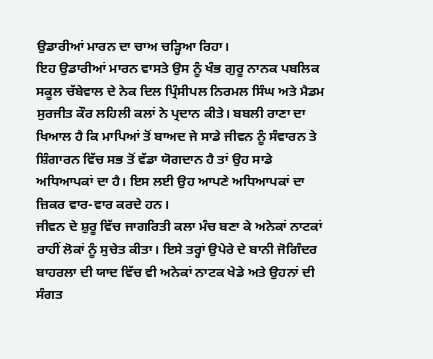ਉਡਾਰੀਆਂ ਮਾਰਨ ਦਾ ਚਾਅ ਚੜ੍ਹਿਆ ਰਿਹਾ।
ਇਹ ਉਡਾਰੀਆਂ ਮਾਰਨ ਵਾਸਤੇ ਉਸ ਨੂੰ ਖੰਭ ਗੁਰੂ ਨਾਨਕ ਪਬਲਿਕ ਸਕੂਲ ਚੱਬੇਵਾਲ ਦੇ ਨੇਕ ਦਿਲ ਪ੍ਰਿੰਸੀਪਲ ਨਿਰਮਲ ਸਿੰਘ ਅਤੇ ਮੈਡਮ ਸੁਰਜੀਤ ਕੌਰ ਲਹਿਲੀ ਕਲਾਂ ਨੇ ਪ੍ਰਦਾਨ ਕੀਤੇ। ਬਬਲੀ ਰਾਣਾ ਦਾ ਖਿਆਲ ਹੈ ਕਿ ਮਾਪਿਆਂ ਤੋਂ ਬਾਅਦ ਜੇ ਸਾਡੇ ਜੀਵਨ ਨੂੰ ਸੰਵਾਰਨ ਤੇ ਸ਼ਿੰਗਾਰਨ ਵਿੱਚ ਸਭ ਤੋਂ ਵੱਡਾ ਯੋਗਦਾਨ ਹੈ ਤਾਂ ਉਹ ਸਾਡੇ ਅਧਿਆਪਕਾਂ ਦਾ ਹੈ। ਇਸ ਲਈ ਉਹ ਆਪਣੇ ਅਧਿਆਪਕਾਂ ਦਾ ਜ਼ਿਕਰ ਵਾਰ-ਵਾਰ ਕਰਦੇ ਹਨ।
ਜੀਵਨ ਦੇ ਸ਼ੁਰੂ ਵਿੱਚ ਜਾਗਰਿਤੀ ਕਲਾ ਮੰਚ ਬਣਾ ਕੇ ਅਨੇਕਾਂ ਨਾਟਕਾਂ ਰਾਹੀਂ ਲੋਕਾਂ ਨੂੰ ਸੁਚੇਤ ਕੀਤਾ। ਇਸੇ ਤਰ੍ਹਾਂ ਉਪੇਰੇ ਦੇ ਬਾਨੀ ਜੋਗਿੰਦਰ ਬਾਹਰਲਾ ਦੀ ਯਾਦ ਵਿੱਚ ਵੀ ਅਨੇਕਾਂ ਨਾਟਕ ਖੇਡੇ ਅਤੇ ਉਹਨਾਂ ਦੀ ਸੰਗਤ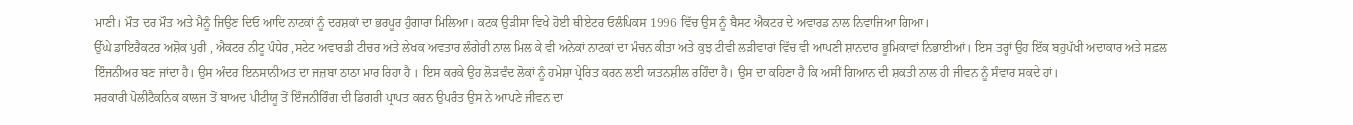ਮਾਣੀ। ਮੌਤ ਦਰ ਮੌਤ ਅਤੇ ਮੈਨੂੰ ਜਿਉਣ ਦਿਓ ਆਦਿ ਨਾਟਕਾਂ ਨੂੰ ਦਰਸ਼ਕਾਂ ਦਾ ਭਰਪੂਰ ਹੁੰਗਾਰਾ ਮਿਲਿਆ। ਕਟਕ ਉੜੀਸਾ ਵਿਖੇ ਹੋਈ ਥੀਏਟਰ ਓਲੰਪਿਕਸ 1996 ਵਿੱਚ ਉਸ ਨੂੰ ਬੈਸਟ ਐਕਟਰ ਦੇ ਅਵਾਰਡ ਨਾਲ ਨਿਵਾਜਿਆ ਗਿਆ।
ਉੱਘੇ ਡਾਇਰੈਕਟਰ ਅਸ਼ੋਕ ਪੁਰੀ , ਐਕਟਰ ਨੀਟੂ ਪੰਧੇਰ ,ਸਟੇਟ ਅਵਾਰਡੀ ਟੀਚਰ ਅਤੇ ਲੇਖਕ ਅਵਤਾਰ ਲੰਗੇਰੀ ਨਾਲ ਮਿਲ ਕੇ ਵੀ ਅਨੇਕਾਂ ਨਾਟਕਾਂ ਦਾ ਮੰਚਨ ਕੀਤਾ ਅਤੇ ਕੁਝ ਟੀਵੀ ਲੜੀਵਾਰਾਂ ਵਿੱਚ ਵੀ ਆਪਣੀ ਸ਼ਾਨਦਾਰ ਭੂਮਿਕਾਵਾਂ ਨਿਭਾਈਆਂ। ਇਸ ਤਰ੍ਹਾਂ ਉਹ ਇੱਕ ਬਹੁਪੱਖੀ ਅਦਾਕਾਰ ਅਤੇ ਸਫ਼ਲ ਇੰਜਨੀਅਰ ਬਣ ਜਾਂਦਾ ਹੈ। ਉਸ ਅੰਦਰ ਇਨਸਾਨੀਅਤ ਦਾ ਜਜ਼ਬਾ ਠਾਠਾ ਮਾਰ ਰਿਹਾ ਹੈ । ਇਸ ਕਰਕੇ ਉਹ ਲੋੜਵੰਦ ਲੋਕਾਂ ਨੂੰ ਹਮੇਸ਼ਾ ਪ੍ਰੇਰਿਤ ਕਰਨ ਲਈ ਯਤਨਸ਼ੀਲ ਰਹਿੰਦਾ ਹੈ। ਉਸ ਦਾ ਕਹਿਣਾ ਹੈ ਕਿ ਅਸੀਂ ਗਿਆਨ ਦੀ ਸ਼ਕਤੀ ਨਾਲ ਹੀ ਜੀਵਨ ਨੂੰ ਸੰਵਾਰ ਸਕਦੇ ਹਾਂ।
ਸਰਕਾਰੀ ਪੋਲੀਟੈਕਨਿਕ ਕਾਲਜ ਤੋਂ ਬਾਅਦ ਪੀਟੀਯੂ ਤੋਂ ਇੰਜਨੀਰਿੰਗ ਦੀ ਡਿਗਰੀ ਪ੍ਰਾਪਤ ਕਰਨ ਉਪਰੰਤ ਉਸ ਨੇ ਆਪਣੇ ਜੀਵਨ ਦਾ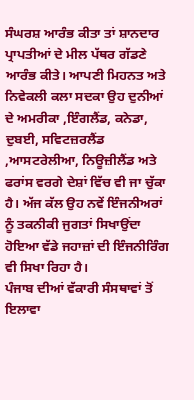ਸੰਘਰਸ਼ ਆਰੰਭ ਕੀਤਾ ਤਾਂ ਸ਼ਾਨਦਾਰ ਪ੍ਰਾਪਤੀਆਂ ਦੇ ਮੀਲ ਪੱਥਰ ਗੱਡਣੇ ਆਰੰਭ ਕੀਤੇ। ਆਪਣੀ ਮਿਹਨਤ ਅਤੇ ਨਿਵੇਕਲੀ ਕਲਾ ਸਦਕਾ ਉਹ ਦੁਨੀਆਂ ਦੇ ਅਮਰੀਕਾ ,ਇੰਗਲੈਂਡ, ਕਨੇਡਾ, ਦੁਬਈ, ਸਵਿਟਜ਼ਰਲੈਂਡ ,ਆਸਟਰੇਲੀਆ, ਨਿਊਜ਼ੀਲੈਂਡ ਅਤੇ ਫਰਾਂਸ ਵਰਗੇ ਦੇਸ਼ਾਂ ਵਿੱਚ ਵੀ ਜਾ ਚੁੱਕਾ ਹੈ। ਅੱਜ ਕੱਲ ਉਹ ਨਵੇਂ ਇੰਜਨੀਅਰਾਂ ਨੂੰ ਤਕਨੀਕੀ ਜੁਗਤਾਂ ਸਿਖਾਉਂਦਾ ਹੋਇਆ ਵੱਡੇ ਜਹਾਜ਼ਾਂ ਦੀ ਇੰਜਨੀਰਿੰਗ ਵੀ ਸਿਖਾ ਰਿਹਾ ਹੈ।
ਪੰਜਾਬ ਦੀਆਂ ਵੱਕਾਰੀ ਸੰਸਥਾਵਾਂ ਤੋਂ ਇਲਾਵਾ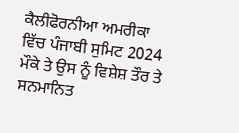ਕੈਲੀਫੋਰਨੀਆ ਅਮਰੀਕਾ ਵਿੱਚ ਪੰਜਾਬੀ ਸੁਮਿਟ 2024 ਮੌਕੇ ਤੇ ਉਸ ਨੂੰ ਵਿਸ਼ੇਸ਼ ਤੌਰ ਤੇ ਸਨਮਾਨਿਤ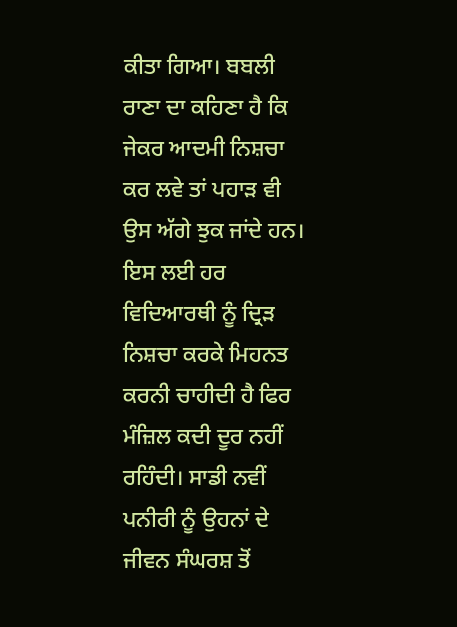ਕੀਤਾ ਗਿਆ। ਬਬਲੀ ਰਾਣਾ ਦਾ ਕਹਿਣਾ ਹੈ ਕਿ ਜੇਕਰ ਆਦਮੀ ਨਿਸ਼ਚਾ ਕਰ ਲਵੇ ਤਾਂ ਪਹਾੜ ਵੀ ਉਸ ਅੱਗੇ ਝੁਕ ਜਾਂਦੇ ਹਨ। ਇਸ ਲਈ ਹਰ ਵਿਦਿਆਰਥੀ ਨੂੰ ਦ੍ਰਿੜ ਨਿਸ਼ਚਾ ਕਰਕੇ ਮਿਹਨਤ ਕਰਨੀ ਚਾਹੀਦੀ ਹੈ ਫਿਰ ਮੰਜ਼ਿਲ ਕਦੀ ਦੂਰ ਨਹੀਂ ਰਹਿੰਦੀ। ਸਾਡੀ ਨਵੀਂ ਪਨੀਰੀ ਨੂੰ ਉਹਨਾਂ ਦੇ ਜੀਵਨ ਸੰਘਰਸ਼ ਤੋਂ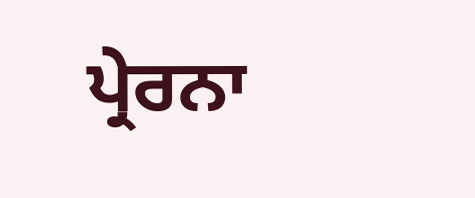ਪ੍ਰੇਰਨਾ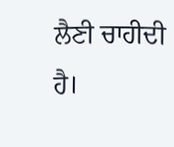ਲੈਣੀ ਚਾਹੀਦੀ ਹੈ।